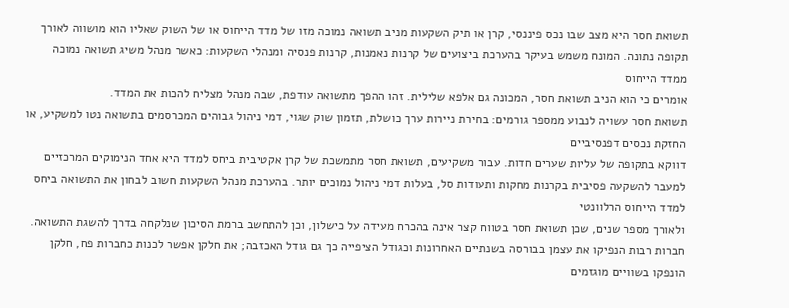תשואת חסר היא מצב שבו נכס פיננסי, קרן או תיק השקעות מניב תשואה נמוכה מזו של מדד הייחוס או של השוק שאליו הוא מושווה לאורך תקופה נתונה. המונח משמש בעיקר בהערכת ביצועים של קרנות נאמנות, קרנות פנסיה ומנהלי השקעות: כאשר מנהל משיג תשואה נמוכה ממדד הייחוס
אומרים כי הוא הניב תשואת חסר, המכונה גם אלפא שלילית. זהו ההפך מתשואה עודפת, שבה מנהל מצליח להכות את המדד.
תשואת חסר עשויה לנבוע ממספר גורמים: בחירת ניירות ערך כושלת, תזמון שוק שגוי, דמי ניהול גבוהים המכרסמים בתשואה נטו למשקיע, או החזקת נכסים דפנסיביים
דווקא בתקופה של עליות שערים חדות. עבור משקיעים, תשואת חסר מתמשכת של קרן אקטיבית ביחס למדד היא אחד הנימוקים המרכזיים למעבר להשקעה פסיבית בקרנות מחקות ותעודות סל, בעלות דמי ניהול נמוכים יותר. בהערכת מנהל השקעות חשוב לבחון את התשואה ביחס למדד הייחוס הרלוונטי
ולאורך מספר שנים, שכן תשואת חסר בטווח קצר אינה בהכרח מעידה על כישלון, וכן להתחשב ברמת הסיכון שנלקחה בדרך להשגת התשואה.
חברות רבות הנפיקו את עצמן בבורסה בשנתיים האחרונות וכגודל הציפייה כך גם גודל האכזבה; את חלקן אפשר לכנות כחברות פח, חלקן הונפקו בשוויים מוגזמים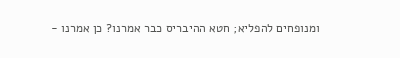ומנופחים להפליא; חטא ההיבריס כבר אמרנו? כן אמרנו -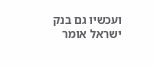ועכשיו גם בנק ישראל אומר